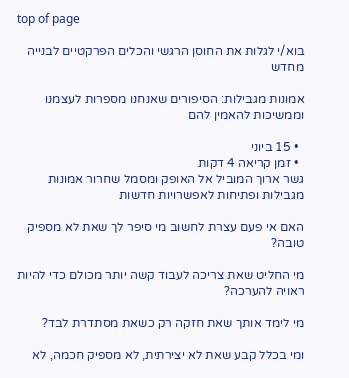top of page

בוא/י לגלות את החוסן הרגשי והכלים הפרקטיים לבנייה מחדש

אמונות מגבילות: הסיפורים שאנחנו מספרות לעצמנו וממשיכות להאמין להם

  • 15 ביוני
  • זמן קריאה 4 דקות
גשר ארוך המוביל אל האופק ומסמל שחרור אמונות מגבילות ופתיחות לאפשרויות חדשות

האם אי פעם עצרת לחשוב מי סיפר לך שאת לא מספיק טובה?

מי החליט שאת צריכה לעבוד קשה יותר מכולם כדי להיות ראויה להערכה?

מי לימד אותך שאת חזקה רק כשאת מסתדרת לבד?

ומי בכלל קבע שאת לא יצירתית, לא מספיק חכמה, לא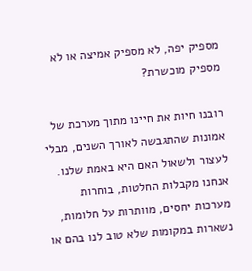מספיק יפה, לא מספיק אמיצה או לא מספיק מוכשרת?

רובנו חיות את חיינו מתוך מערכת של אמונות שהתגבשה לאורך השנים, מבלי לעצור ולשאול האם היא באמת שלנו. אנחנו מקבלות החלטות, בוחרות מערכות יחסים, מוותרות על חלומות, נשארות במקומות שלא טוב לנו בהם או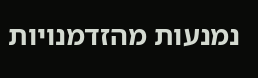נמנעות מהזדמנויות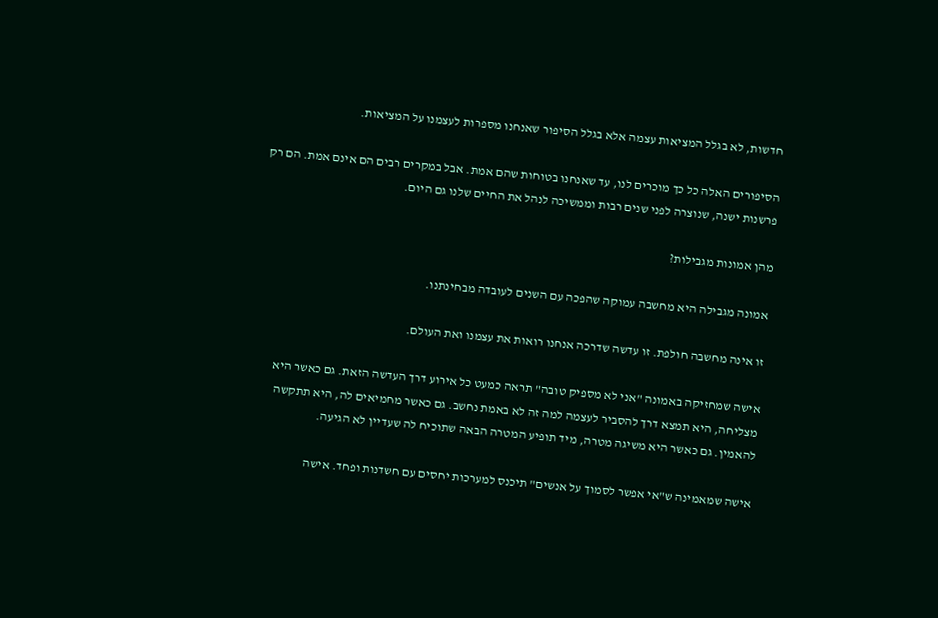חדשות, לא בגלל המציאות עצמה אלא בגלל הסיפור שאנחנו מספרות לעצמנו על המציאות.

הסיפורים האלה כל כך מוכרים לנו, עד שאנחנו בטוחות שהם אמת. אבל במקרים רבים הם אינם אמת. הם רק פרשנות ישנה, שנוצרה לפני שנים רבות וממשיכה לנהל את החיים שלנו גם היום.

מהן אמונות מגבילות?

אמונה מגבילה היא מחשבה עמוקה שהפכה עם השנים לעובדה מבחינתנו.

זו אינה מחשבה חולפת. זו עדשה שדרכה אנחנו רואות את עצמנו ואת העולם.

אישה שמחזיקה באמונה "אני לא מספיק טובה" תראה כמעט כל אירוע דרך העדשה הזאת. גם כאשר היא מצליחה, היא תמצא דרך להסביר לעצמה למה זה לא באמת נחשב. גם כאשר מחמיאים לה, היא תתקשה להאמין. גם כאשר היא משיגה מטרה, מיד תופיע המטרה הבאה שתוכיח לה שעדיין לא הגיעה.

אישה שמאמינה ש"אי אפשר לסמוך על אנשים" תיכנס למערכות יחסים עם חשדנות ופחד. אישה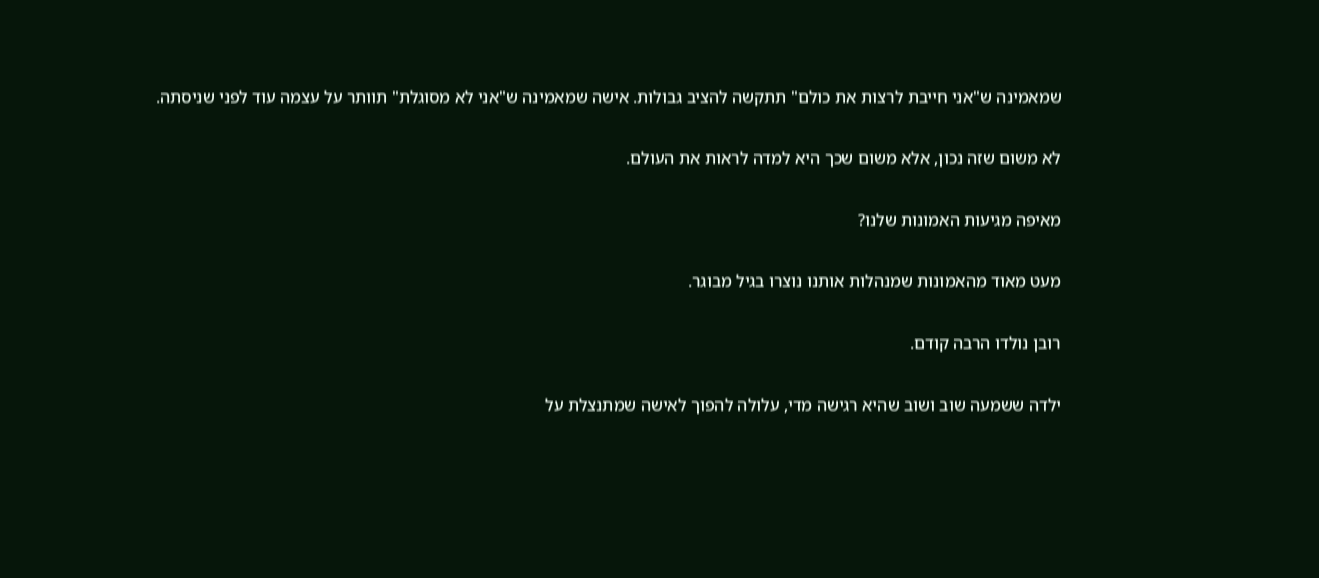שמאמינה ש"אני חייבת לרצות את כולם" תתקשה להציב גבולות. אישה שמאמינה ש"אני לא מסוגלת" תוותר על עצמה עוד לפני שניסתה.

לא משום שזה נכון, אלא משום שכך היא למדה לראות את העולם.

מאיפה מגיעות האמונות שלנו?

מעט מאוד מהאמונות שמנהלות אותנו נוצרו בגיל מבוגר.

רובן נולדו הרבה קודם.

ילדה ששמעה שוב ושוב שהיא רגישה מדי, עלולה להפוך לאישה שמתנצלת על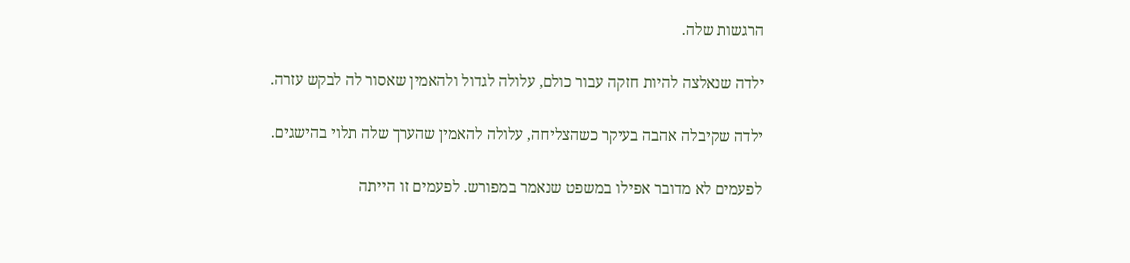הרגשות שלה.

ילדה שנאלצה להיות חזקה עבור כולם, עלולה לגדול ולהאמין שאסור לה לבקש עזרה.

ילדה שקיבלה אהבה בעיקר כשהצליחה, עלולה להאמין שהערך שלה תלוי בהישגים.

לפעמים לא מדובר אפילו במשפט שנאמר במפורש. לפעמים זו הייתה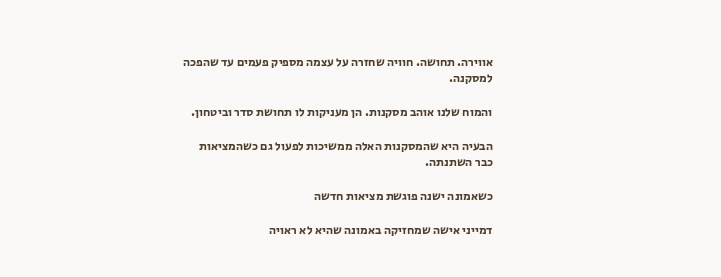אווירה. תחושה. חוויה שחזרה על עצמה מספיק פעמים עד שהפכה למסקנה.

והמוח שלנו אוהב מסקנות. הן מעניקות לו תחושת סדר וביטחון.

הבעיה היא שהמסקנות האלה ממשיכות לפעול גם כשהמציאות כבר השתנתה.

כשאמונה ישנה פוגשת מציאות חדשה

דמייני אישה שמחזיקה באמונה שהיא לא ראויה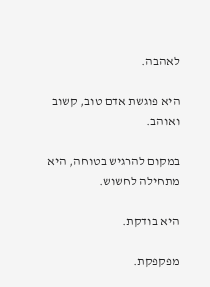לאהבה.

היא פוגשת אדם טוב, קשוב ואוהב.

במקום להרגיש בטוחה, היא מתחילה לחשוש.

היא בודקת.

מפקפקת.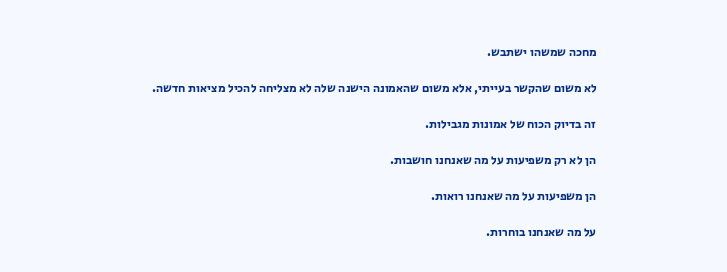מחכה שמשהו ישתבש.

לא משום שהקשר בעייתי, אלא משום שהאמונה הישנה שלה לא מצליחה להכיל מציאות חדשה.

זה בדיוק הכוח של אמונות מגבילות.

הן לא רק משפיעות על מה שאנחנו חושבות.

הן משפיעות על מה שאנחנו רואות.

על מה שאנחנו בוחרות.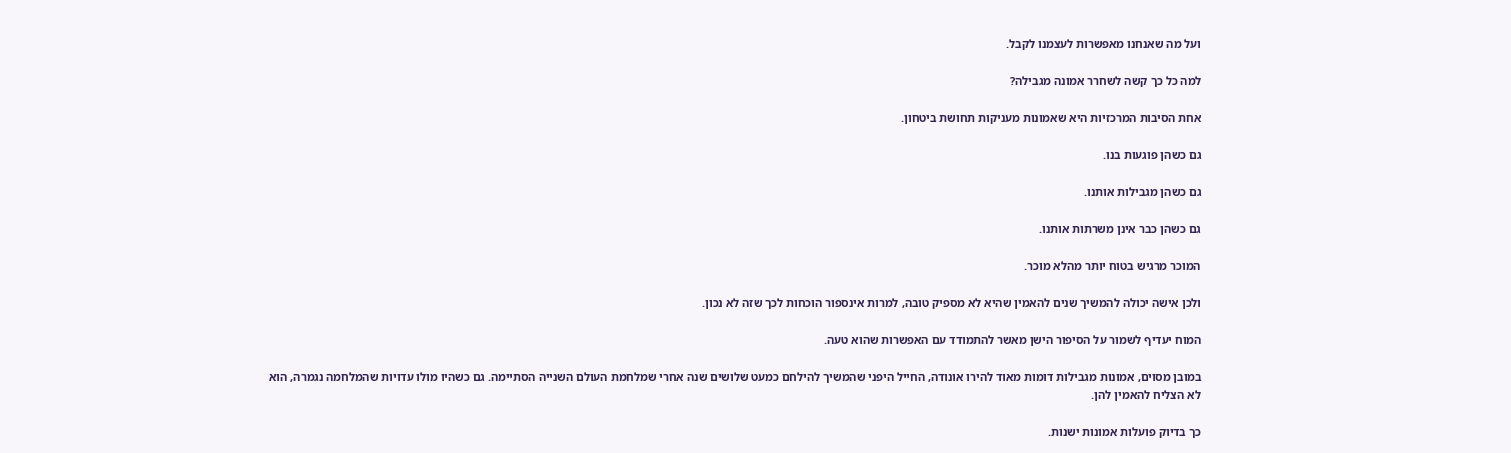ועל מה שאנחנו מאפשרות לעצמנו לקבל.

למה כל כך קשה לשחרר אמונה מגבילה?

אחת הסיבות המרכזיות היא שאמונות מעניקות תחושת ביטחון.

גם כשהן פוגעות בנו.

גם כשהן מגבילות אותנו.

גם כשהן כבר אינן משרתות אותנו.

המוכר מרגיש בטוח יותר מהלא מוכר.

ולכן אישה יכולה להמשיך שנים להאמין שהיא לא מספיק טובה, למרות אינספור הוכחות לכך שזה לא נכון.

המוח יעדיף לשמור על הסיפור הישן מאשר להתמודד עם האפשרות שהוא טעה.

במובן מסוים, אמונות מגבילות דומות מאוד להירו אונודה, החייל היפני שהמשיך להילחם כמעט שלושים שנה אחרי שמלחמת העולם השנייה הסתיימה. גם כשהיו מולו עדויות שהמלחמה נגמרה, הוא לא הצליח להאמין להן.

כך בדיוק פועלות אמונות ישנות.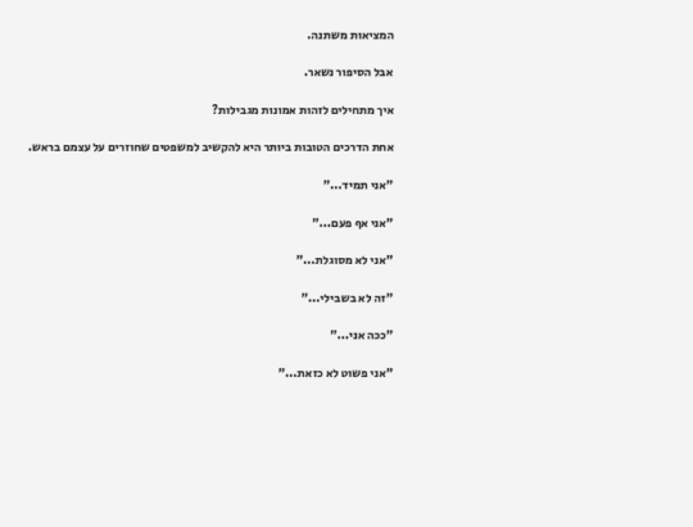המציאות משתנה.

אבל הסיפור נשאר.

איך מתחילים לזהות אמונות מגבילות?

אחת הדרכים הטובות ביותר היא להקשיב למשפטים שחוזרים על עצמם בראש.

"אני תמיד..."

"אני אף פעם..."

"אני לא מסוגלת..."

"זה לא בשבילי..."

"ככה אני..."

"אני פשוט לא כזאת..."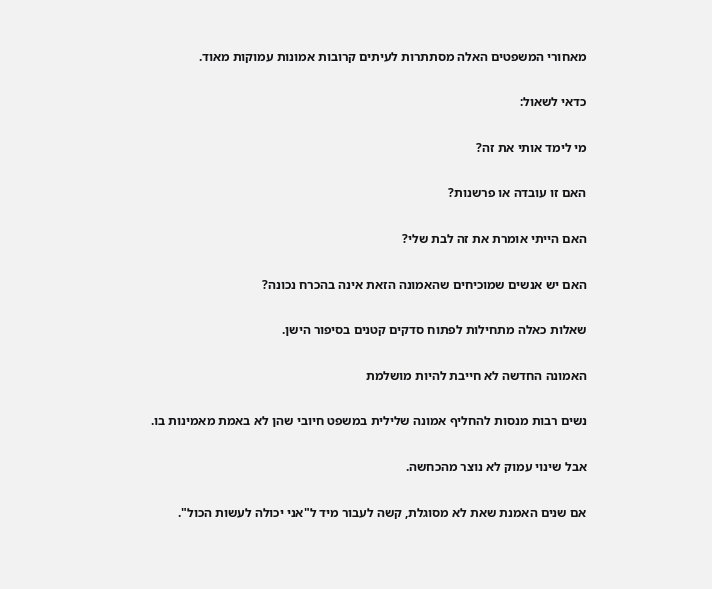מאחורי המשפטים האלה מסתתרות לעיתים קרובות אמונות עמוקות מאוד.

כדאי לשאול:

מי לימד אותי את זה?

האם זו עובדה או פרשנות?

האם הייתי אומרת את זה לבת שלי?

האם יש אנשים שמוכיחים שהאמונה הזאת אינה בהכרח נכונה?

שאלות כאלה מתחילות לפתוח סדקים קטנים בסיפור הישן.

האמונה החדשה לא חייבת להיות מושלמת

נשים רבות מנסות להחליף אמונה שלילית במשפט חיובי שהן לא באמת מאמינות בו.

אבל שינוי עמוק לא נוצר מהכחשה.

אם שנים האמנת שאת לא מסוגלת, קשה לעבור מיד ל"אני יכולה לעשות הכול".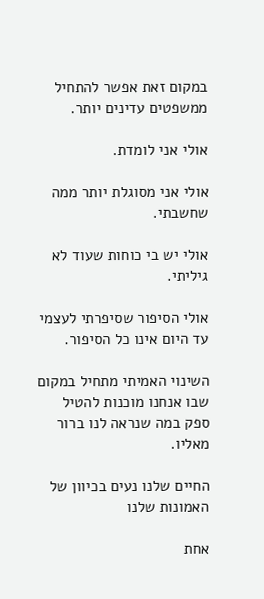במקום זאת אפשר להתחיל ממשפטים עדינים יותר.

אולי אני לומדת.

אולי אני מסוגלת יותר ממה שחשבתי.

אולי יש בי כוחות שעוד לא גיליתי.

אולי הסיפור שסיפרתי לעצמי עד היום אינו כל הסיפור.

השינוי האמיתי מתחיל במקום שבו אנחנו מוכנות להטיל ספק במה שנראה לנו ברור מאליו.

החיים שלנו נעים בכיוון של האמונות שלנו

אחת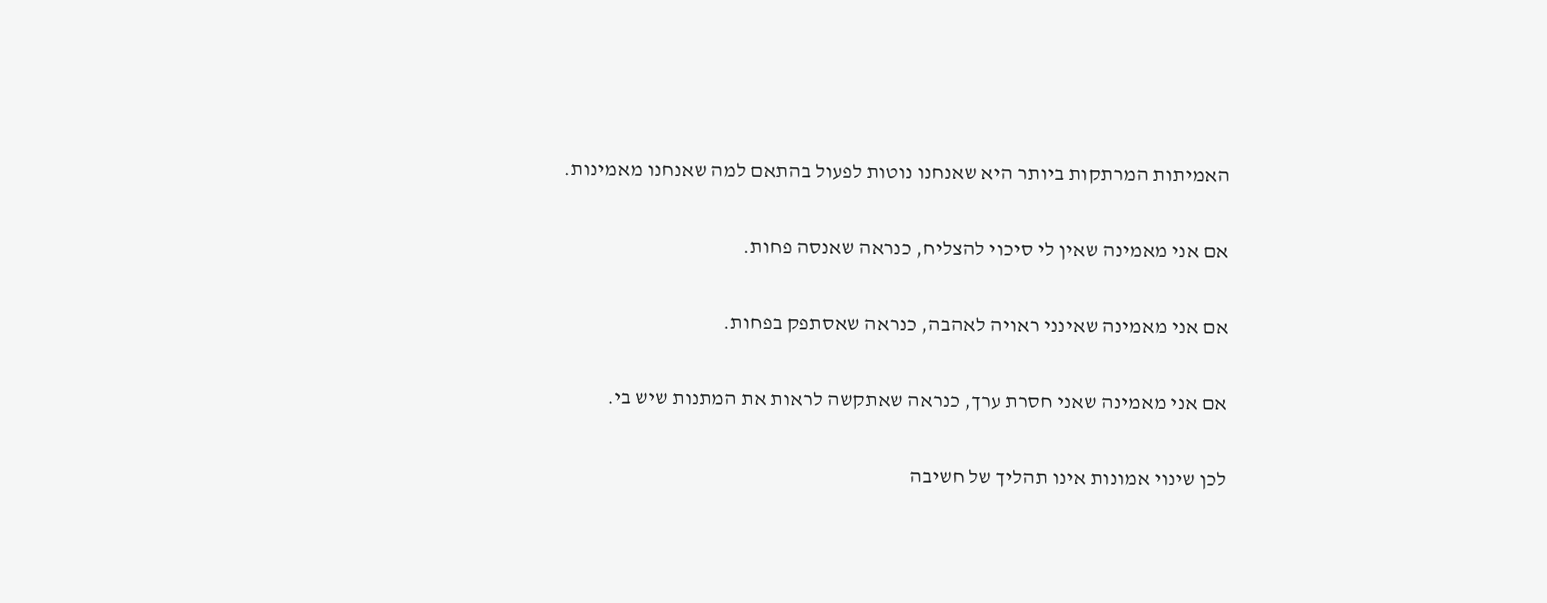האמיתות המרתקות ביותר היא שאנחנו נוטות לפעול בהתאם למה שאנחנו מאמינות.

אם אני מאמינה שאין לי סיכוי להצליח, כנראה שאנסה פחות.

אם אני מאמינה שאינני ראויה לאהבה, כנראה שאסתפק בפחות.

אם אני מאמינה שאני חסרת ערך, כנראה שאתקשה לראות את המתנות שיש בי.

לכן שינוי אמונות אינו תהליך של חשיבה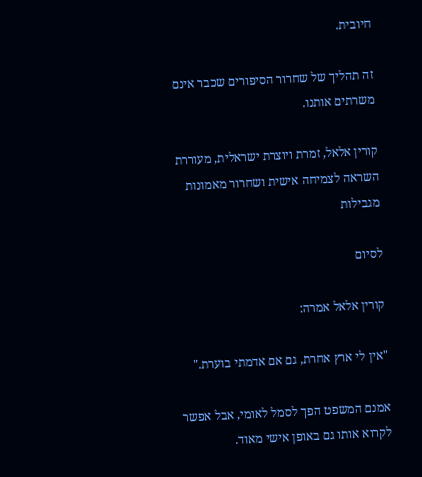חיובית.

זה תהליך של שחרור הסיפורים שכבר אינם משרתים אותנו.

קורין אלאל, זמרת ויוצרת ישראלית, מעוררת השראה לצמיחה אישית ושחרור מאמונות מגבילות

לסיום

קורין אלאל אמרה:

"אין לי ארץ אחרת, גם אם אדמתי בוערת."

אמנם המשפט הפך לסמל לאומי, אבל אפשר לקרוא אותו גם באופן אישי מאוד.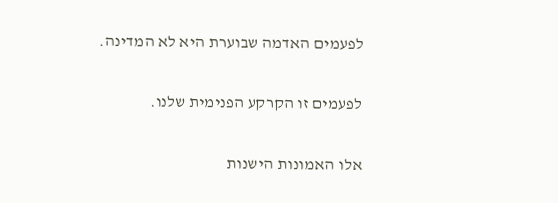לפעמים האדמה שבוערת היא לא המדינה.

לפעמים זו הקרקע הפנימית שלנו.

אלו האמונות הישנות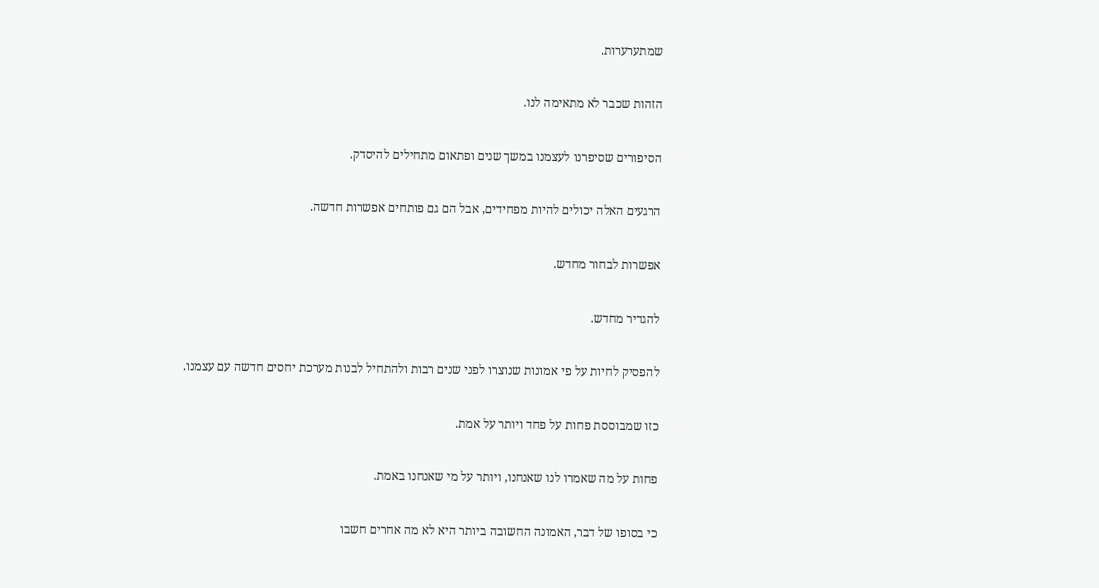שמתערערות.

הזהות שכבר לא מתאימה לנו.

הסיפורים שסיפרנו לעצמנו במשך שנים ופתאום מתחילים להיסדק.

הרגעים האלה יכולים להיות מפחידים, אבל הם גם פותחים אפשרות חדשה.

אפשרות לבחור מחדש.

להגדיר מחדש.

להפסיק לחיות על פי אמונות שנוצרו לפני שנים רבות ולהתחיל לבנות מערכת יחסים חדשה עם עצמנו.

כזו שמבוססת פחות על פחד ויותר על אמת.

פחות על מה שאמרו לנו שאנחנו, ויותר על מי שאנחנו באמת.

כי בסופו של דבר, האמונה החשובה ביותר היא לא מה אחרים חשבו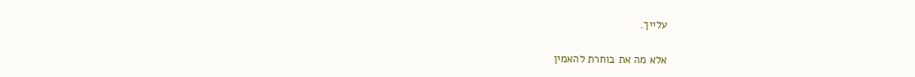עלייך.

אלא מה את בוחרת להאמין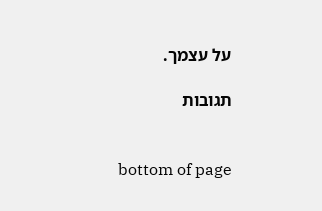על עצמך.

תגובות


bottom of page